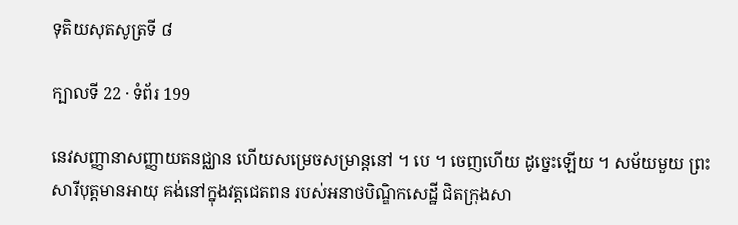ទុតិយសុតសូត្រទី ៨

ក្បាលទី 22 · ទំព័រ 199

នេវសញ្ញានាសញ្ញាយតនជ្ឈាន ហើយសម្រេចសម្រាន្តនៅ ។ បេ ។ ចេញហើយ ដូច្នេះឡើយ ។ សម័យមួយ ព្រះសារីបុត្តមានអាយុ គង់នៅក្នុងវត្តជេតពន របស់អនាថបិណ្ឌិកសេដ្ឋី ជិតក្រុងសា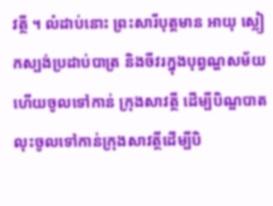វត្ថី ។ លំដាប់នោះ ព្រះសារីបុត្តមាន អាយុ ស្លៀកស្បង់ប្រដាប់បាត្រ និងចីវរក្នុងបុព្វណ្ហសម័យ ហើយចូលទៅកាន់ ក្រុងសាវត្ថី ដើម្បីបិណ្ឌបាត លុះចូលទៅកាន់ក្រុងសាវត្ថីដើម្បីបិ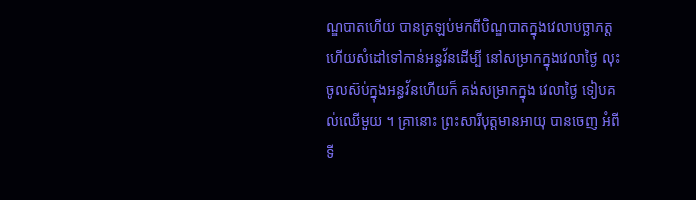ណ្ឌបាតហើយ បានត្រឡប់មកពីបិណ្ឌបាតក្នុងវេលាបច្ឆាភត្ត ហើយសំដៅទៅកាន់អន្ធវ័នដើម្បី នៅសម្រាកក្នុងវេលាថ្ងៃ លុះចូលស៊ប់ក្នុងអន្ធវ័នហើយក៏ គង់សម្រាកក្នុង វេលាថ្ងៃ ទៀបគល់ឈើមួយ ។ គ្រានោះ ព្រះសារីបុត្តមានអាយុ បានចេញ អំពីទី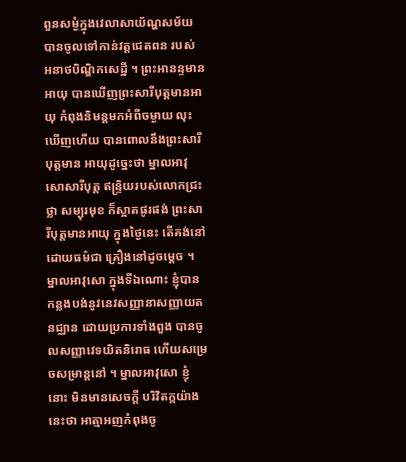ពួនសម្ងំក្នុងវេលាសាយ័ណ្ហសម័យ បានចូលទៅកាន់វត្តជេតពន របស់ អនាថបិណ្ឌិកសេដ្ឋី ។ ព្រះអានន្ទមានអាយុ បានឃើញព្រះសារីបុត្តមានអាយុ កំពុងនិមន្តមកអំពីចម្ងាយ លុះឃើញហើយ បានពោលនឹងព្រះសារីបុត្តមាន អាយុដូច្នេះថា ម្នាលអាវុសោសារីបុត្ត ឥន្ទ្រិយរបស់លោកជ្រះថ្លា សម្បុរមុខ ក៏ស្អាតផូរផង់ ព្រះសារីបុត្តមានអាយុ ក្នុងថ្ងៃនេះ តើគង់នៅដោយធម៌ជា គ្រឿងនៅដូចម្តេច ។ ម្នាលអាវុសោ ក្នុងទីឯណោះ ខ្ញុំបានកន្លងបង់នូវនេវសញ្ញានាសញ្ញាយតនជ្ឈាន ដោយប្រការទាំងពួង បានចូលសញ្ញាវេទយិតនិរោធ ហើយសម្រេចសម្រាន្តនៅ ។ ម្នាលអាវុសោ ខ្ញុំនោះ មិនមានសេចក្តី បរិវិតក្កយ៉ាងនេះថា អាត្មាអញកំពុងចូ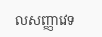លសញ្ញាវេទ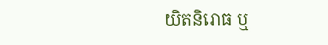យិតនិរោធ ឬ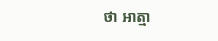ថា អាត្មា